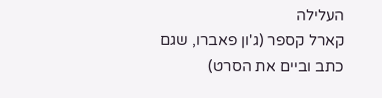העלילה
קארל קספר (ג'ון פאברו, שגם כתב וביים את הסרט)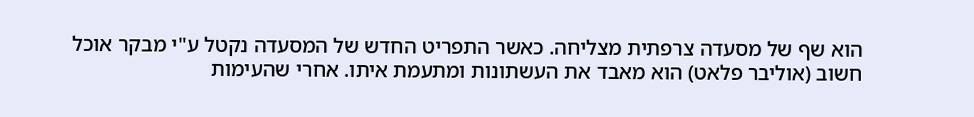הוא שף של מסעדה צרפתית מצליחה. כאשר התפריט החדש של המסעדה נקטל ע"י מבקר אוכל חשוב (אוליבר פלאט) הוא מאבד את העשתונות ומתעמת איתו. אחרי שהעימות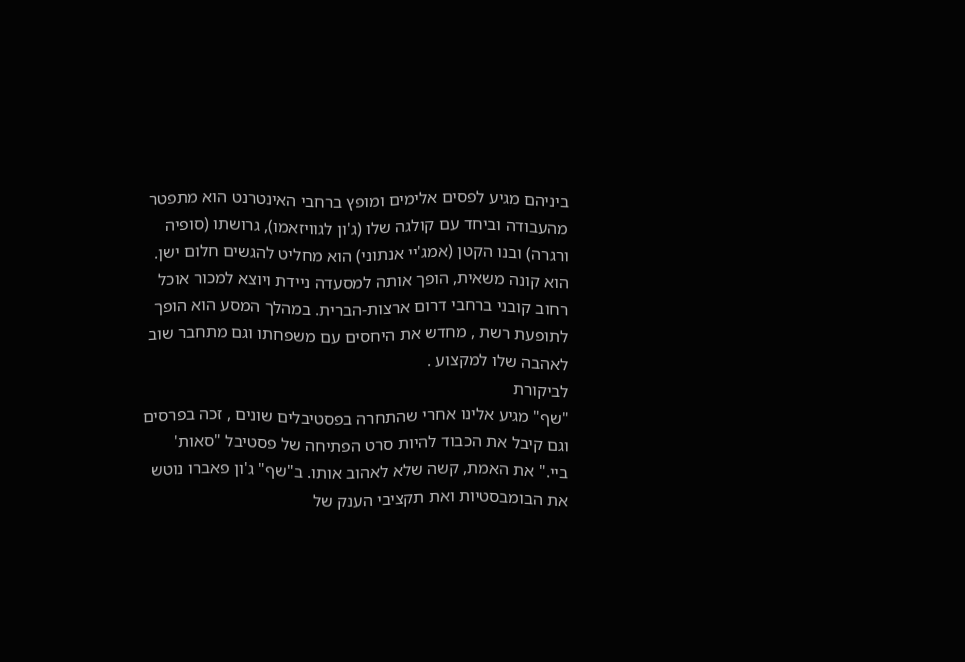ביניהם מגיע לפסים אלימים ומופץ ברחבי האינטרנט הוא מתפטר מהעבודה וביחד עם קולגה שלו (ג'ון לגוויזאמו), גרושתו (סופיה ורגרה) ובנו הקטן (אמג'יי אנתוני) הוא מחליט להגשים חלום ישן. הוא קונה משאית, הופך אותה למסעדה ניידת ויוצא למכור אוכל רחוב קובני ברחבי דרום ארצות-הברית. במהלך המסע הוא הופך לתופעת רשת , מחדש את היחסים עם משפחתו וגם מתחבר שוב לאהבה שלו למקצוע .
לביקורת
"שף" מגיע אלינו אחרי שהתחרה בפסטיבלים שונים , זכה בפרסים וגם קיבל את הכבוד להיות סרט הפתיחה של פסטיבל "סאות' ביי." את האמת, קשה שלא לאהוב אותו. ב"שף" ג'ון פאברו נוטש את הבומבסטיות ואת תקציבי הענק של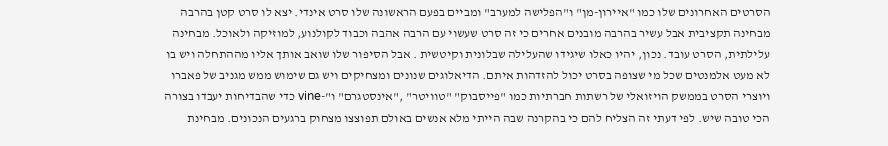הסרטים האחרונים שלו כמו "איירון-מן" ו"הפלישה למערב" ומביים בפעם הראשונה שלו סרט אינדי. יצא לו סרט קטן בהרבה מבחינה תקציבית אבל עשיר בהרבה מובנים אחרים כי זה סרט שעשוי עם הרבה אהבה וכבוד לקולנוע, למוזיקה ולאוכל. מבחינה עלילתית, הסרט עובד. נכון, יהיו כאלו שיגידו שהעלילה שבלונית וקיטשית . אבל הסיפור שלו שואב אותך אליו מההתחלה ויש בו לא מעט אלמנטים שכל מי שצופה בסרט יכול להזדהות איתם. הדיאלוגים שנונים ומצחיקים ויש גם שימוש ממש מגניב של פאברו ויוצרי הסרט בממשק הויזואלי של רשתות חברתיות כמו "פייסבוק" "טוויטר" ,"אינסטגרם" ו"-vine כדי שהבדיחות יעבדו בצורה הכי טובה שיש. לפי דעתי זה הצליח להם כי בהקרנה שבה הייתי מלא אנשים באולם תפוצצו מצחוק ברגעים הנכונים. מבחינת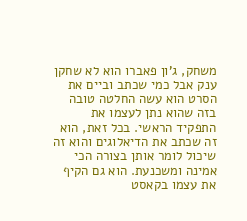משחק, ג'ון פאברו הוא לא שחקן ענק אבל כמי שכתב וביים את הסרט הוא עשה החלטה טובה בזה שהוא נתן לעצמו את התפקיד הראשי. בכל זאת, הוא זה שכתב את הדיאלוגים והוא זה שיכול לומר אותן בצורה הכי אמינה ומשכנעת. הוא גם הקיף את עצמו בקאסט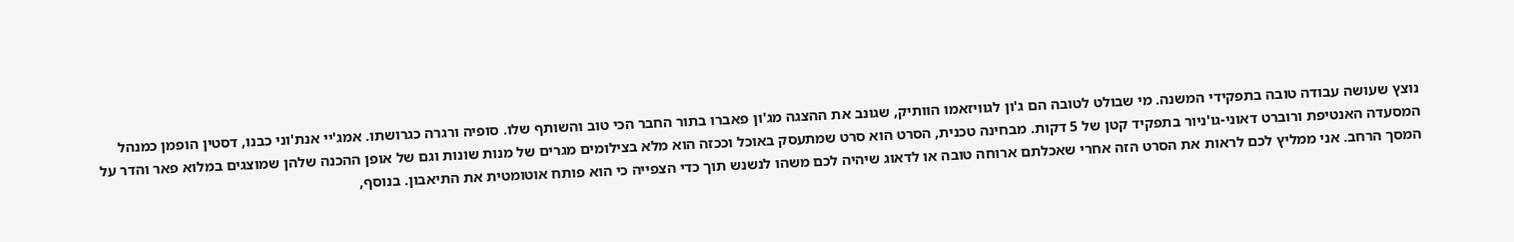נוצץ שעושה עבודה טובה בתפקידי המשנה. מי שבולט לטובה הם ג'ון לגוויזאמו הוותיק, שגונב את ההצגה מג'ון פאברו בתור החבר הכי טוב והשותף שלו. סופיה ורגרה כגרושתו. אמג'יי אנת'וני כבנו, דסטין הופמן כמנהל המסעדה האנטיפת ורוברט דאוני-גו'ניור בתפקיד קטן של 5 דקות. מבחינה טכנית, הסרט הוא סרט שמתעסק באוכל וככזה הוא מלא בצילומים מגרים של מנות שונות וגם של אופן ההכנה שלהן שמוצגים במלוא פאר והדר על המסך הרחב. אני ממליץ לכם לראות את הסרט הזה אחרי שאכלתם ארוחה טובה או לדאוג שיהיה לכם משהו לנשנש תוך כדי הצפייה כי הוא פותח אוטומטית את התיאבון. בנוסף,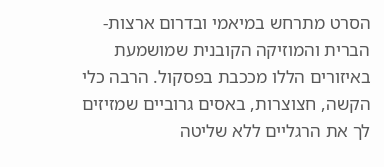הסרט מתרחש במיאמי ובדרום ארצות-הברית והמוזיקה הקובנית שמושמעת באיזורים הללו מככבת בפסקול. הרבה כלי הקשה, חצוצרות, באסים גרוביים שמזיזים לך את הרגליים ללא שליטה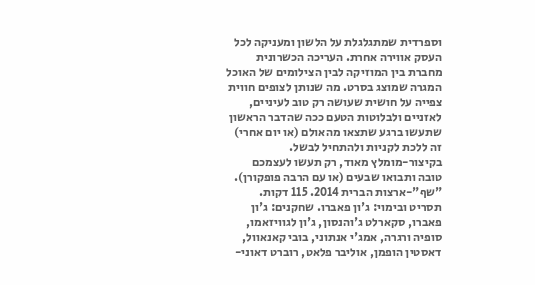וספרדית שמתגלגלת על הלשון ומעניקה לכל העסק אווירה אחרת. העריכה הכשרונית מחברת בין המוזיקה לבין הצילומים של האוכל המגרה שמוצג בסרט. מה שנותן לצופים חווית צפייה על חושית שעושה רק טוב לעיניים, לאזניים ולבלוטות הטעם ככה שהדבר הראשון שתעשו ברגע שתצאו מהאולם (או יום אחרי) זה ללכת לקניות ולהתחיל לבשל.
בקיצור-מומלץ מאוד, רק תעשו לעצמכם טובה ותבואו שבעים (או עם הרבה פופקורן).
"שף"-ארצות הברית 2014. 115 דקות. תסריט ובימוי: ג'ון פאברו. שחקנים: ג'ון פאברו, סקארלט ג'והנסון, ג'ון לגוויזאמו, סופיה ורגרה, אמג'י אנתוני, בובי קאנאוול, דאסטין הופמן, אוליבר פלאט, רוברט דאוני-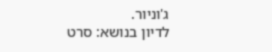ג'וניור.
לדיון בנושא: סרט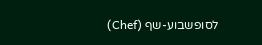לסופשבוע-שף (Chef)